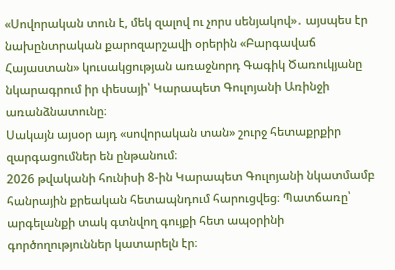«Սովորական տուն է, մեկ զալով ու չորս սենյակով»․ այսպես էր նախընտրական քարոզարշավի օրերին «Բարգավաճ Հայաստան» կուսակցության առաջնորդ Գագիկ Ծառուկյանը նկարագրում իր փեսայի՝ Կարապետ Գուլոյանի Առինջի առանձնատունը։
Սակայն այսօր այդ «սովորական տան» շուրջ հետաքրքիր զարգացումներ են ընթանում։
2026 թվականի հունիսի 8-ին Կարապետ Գուլոյանի նկատմամբ հանրային քրեական հետապնդում հարուցվեց։ Պատճառը՝ արգելանքի տակ գտնվող գույքի հետ ապօրինի գործողություններ կատարելն էր։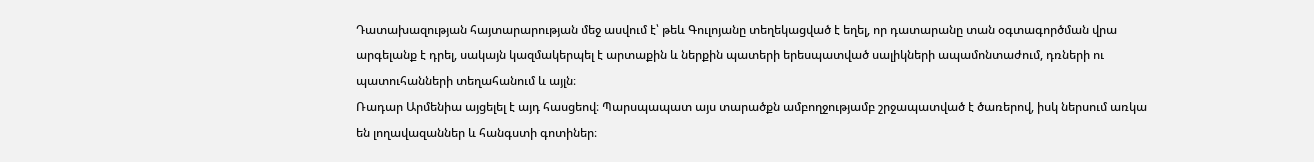Դատախազության հայտարարության մեջ ասվում է՝ թեև Գուլոյանը տեղեկացված է եղել, որ դատարանը տան օգտագործման վրա արգելանք է դրել, սակայն կազմակերպել է արտաքին և ներքին պատերի երեսպատված սալիկների ապամոնտաժում, դռների ու պատուհանների տեղահանում և այլն։
Ռադար Արմենիա այցելել է այդ հասցեով։ Պարսպապատ այս տարածքն ամբողջությամբ շրջապատված է ծառերով, իսկ ներսում առկա են լողավազաններ և հանգստի գոտիներ։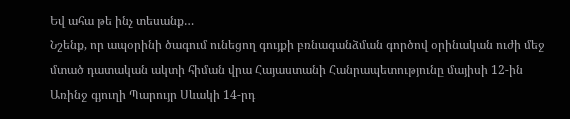Եվ ահա թե ինչ տեսանք…
Նշենք, որ ապօրինի ծագում ունեցող գույքի բռնագանձման գործով օրինական ուժի մեջ մտած դատական ակտի հիման վրա Հայաստանի Հանրապետությունը մայիսի 12-ին Առինջ գյուղի Պարույր Սևակի 14-րդ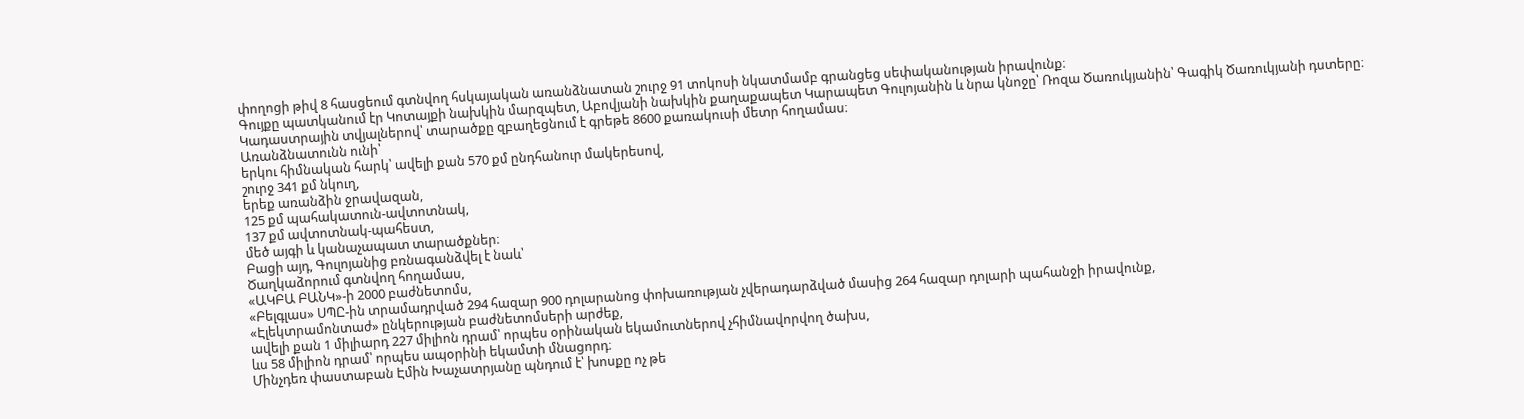փողոցի թիվ 8 հասցեում գտնվող հսկայական առանձնատան շուրջ 91 տոկոսի նկատմամբ գրանցեց սեփականության իրավունք։
Գույքը պատկանում էր Կոտայքի նախկին մարզպետ, Աբովյանի նախկին քաղաքապետ Կարապետ Գուլոյանին և նրա կնոջը՝ Ռոզա Ծառուկյանին՝ Գագիկ Ծառուկյանի դստերը։
Կադաստրային տվյալներով՝ տարածքը զբաղեցնում է գրեթե 8600 քառակուսի մետր հողամաս։
Առանձնատունն ունի՝
երկու հիմնական հարկ՝ ավելի քան 570 քմ ընդհանուր մակերեսով,
շուրջ 341 քմ նկուղ,
երեք առանձին ջրավազան,
125 քմ պահակատուն-ավտոտնակ,
137 քմ ավտոտնակ-պահեստ,
մեծ այգի և կանաչապատ տարածքներ։
Բացի այդ, Գուլոյանից բռնագանձվել է նաև՝
Ծաղկաձորում գտնվող հողամաս,
«ԱԿԲԱ ԲԱՆԿ»-ի 2000 բաժնետոմս,
«Բելգլաս» ՍՊԸ-ին տրամադրված 294 հազար 900 դոլարանոց փոխառության չվերադարձված մասից 264 հազար դոլարի պահանջի իրավունք,
«Էլեկտրամոնտաժ» ընկերության բաժնետոմսերի արժեք,
ավելի քան 1 միլիարդ 227 միլիոն դրամ՝ որպես օրինական եկամուտներով չհիմնավորվող ծախս,
ևս 58 միլիոն դրամ՝ որպես ապօրինի եկամտի մնացորդ։
Մինչդեռ փաստաբան Էմին Խաչատրյանը պնդում է՝ խոսքը ոչ թե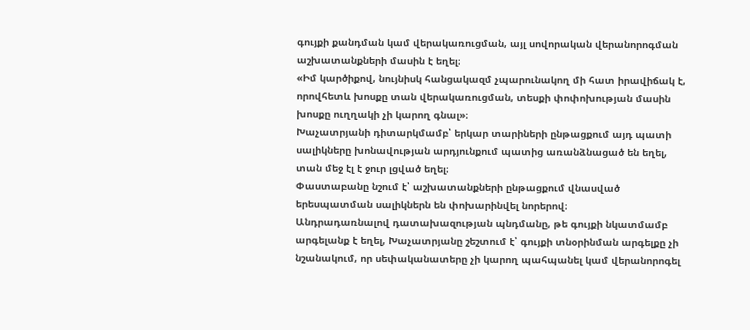գույքի քանդման կամ վերակառուցման, այլ սովորական վերանորոգման աշխատանքների մասին է եղել։
«Իմ կարծիքով, նույնիսկ հանցակազմ չպարունակող մի հատ իրավիճակ է, որովհետև խոսքը տան վերակառուցման, տեսքի փոփոխության մասին խոսքը ուղղակի չի կարող գնալ»։
Խաչատրյանի դիտարկմամբ՝ երկար տարիների ընթացքում այդ պատի սալիկները խոնավության արդյունքում պատից առանձնացած են եղել, տան մեջ էլ է ջուր լցված եղել։
Փաստաբանը նշում է՝ աշխատանքների ընթացքում վնասված երեսպատման սալիկներն են փոխարինվել նորերով։
Անդրադառնալով դատախազության պնդմանը, թե գույքի նկատմամբ արգելանք է եղել, Խաչատրյանը շեշտում է՝ գույքի տնօրինման արգելքը չի նշանակում, որ սեփականատերը չի կարող պահպանել կամ վերանորոգել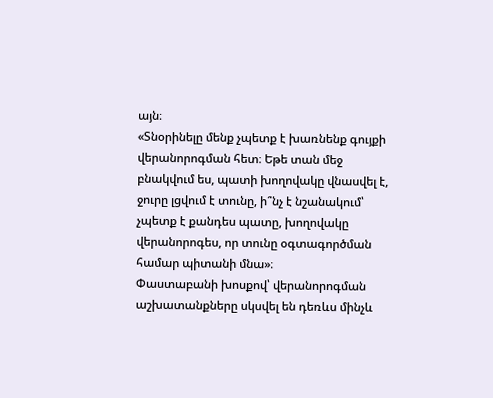այն։
«Տնօրինելը մենք չպետք է խառնենք գույքի վերանորոգման հետ։ Եթե տան մեջ բնակվում ես, պատի խողովակը վնասվել է, ջուրը լցվում է տունը, ի՞նչ է նշանակում՝ չպետք է քանդես պատը, խողովակը վերանորոգես, որ տունը օգտագործման համար պիտանի մնա»։
Փաստաբանի խոսքով՝ վերանորոգման աշխատանքները սկսվել են դեռևս մինչև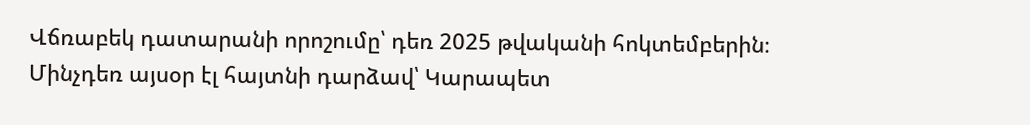Վճռաբեկ դատարանի որոշումը՝ դեռ 2025 թվականի հոկտեմբերին։
Մինչդեռ այսօր էլ հայտնի դարձավ՝ Կարապետ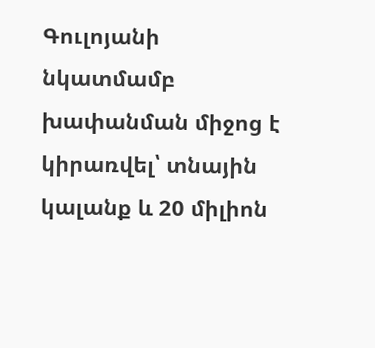Գուլոյանի նկատմամբ խափանման միջոց է կիրառվել՝ տնային կալանք և 20 միլիոն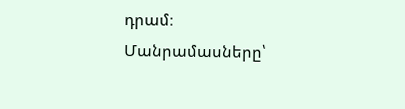դրամ։
Մանրամասները՝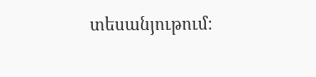տեսանյութում։